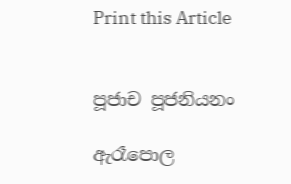Print this Article


පූජාච පූජනියනං

ඇරෑපොල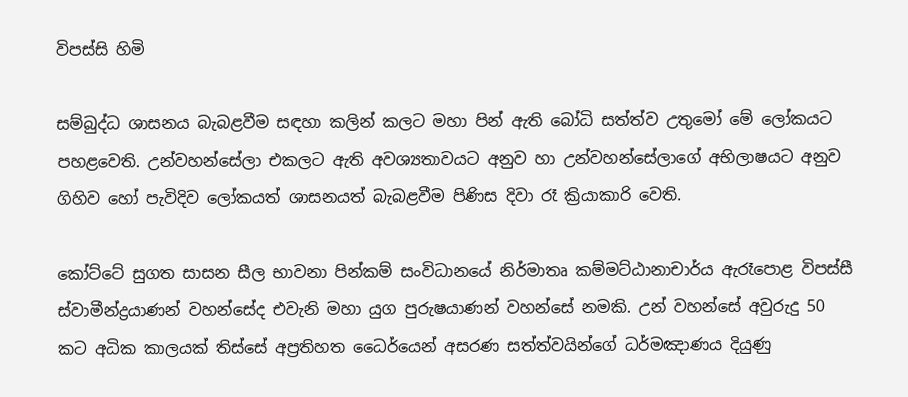විපස්සි හිමි

සම්බුද්ධ ශාසනය බැබළවීම සඳහා කලින් කලට මහා පින් ඇති බෝධි සත්ත්ව උතුමෝ මේ ලෝකයට පහළවෙති. උන්වහන්සේලා එකලට ඇති අවශ්‍යතාවයට අනුව හා උන්වහන්සේලාගේ අභිලාෂයට අනුව ගිහිව හෝ පැවිදිව ලෝකයත් ශාසනයත් බැබළවීම පිණිස දිවා රෑ ක්‍රියාකාරි වෙති.

කෝට්ටේ සුගත සාසන සීල භාවනා පින්කම් සංවිධානයේ නිර්මාතෘ කම්මට්ඨානාචාර්ය ඇරෑපොළ විපස්සී ස්වාමීන්ද්‍රයාණන් වහන්සේද එවැනි මහා යුග පුරුෂයාණන් වහන්සේ නමකි. උන් වහන්සේ අවුරුදු 50 කට අධික කාලයක් තිස්සේ අප්‍රතිහත ධෛර්යෙන් අසරණ සත්ත්වයින්ගේ ධර්මඤාණය දියුණු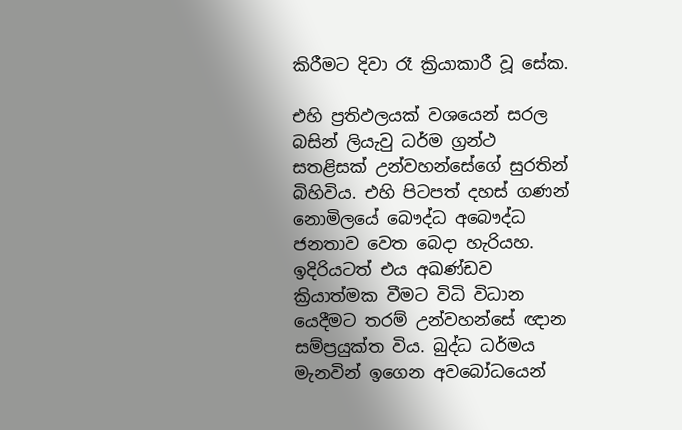කිරීමට දිවා රෑ ක්‍රියාකාරී වූ සේක.

එහි ප්‍රතිඵලයක් වශයෙන් සරල බසින් ලියැවු ධර්ම ග්‍රන්ථ සතළිසක් උන්වහන්සේගේ සුරතින් බිහිවිය. එහි පිටපත් දහස් ගණන් නොමිලයේ බෞද්ධ අබෞද්ධ ජනතාව වෙත බෙදා හැරියහ. ඉදිරියටත් එය අඛණ්ඩව ක්‍රියාත්මක වීමට විධි විධාන යෙදීමට තරම් උන්වහන්සේ ඥාන සම්ප්‍රයුක්ත විය. බුද්ධ ධර්මය මැනවින් ඉගෙන අවබෝධයෙන්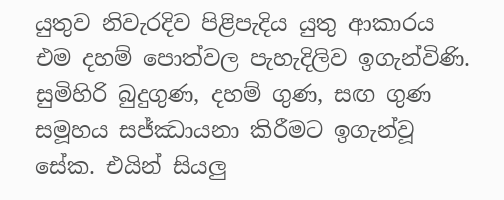යුතුව නිවැරදිව පිළිපැදිය යුතු ආකාරය එම දහම් පොත්වල පැහැදිලිව ඉගැන්විණි. සුමිහිරි බුදුගුණ, දහම් ගුණ, සඟ ගුණ සමූහය සජ්ඣායනා කිරීමට ඉගැන්වූ සේක. එයින් සියලු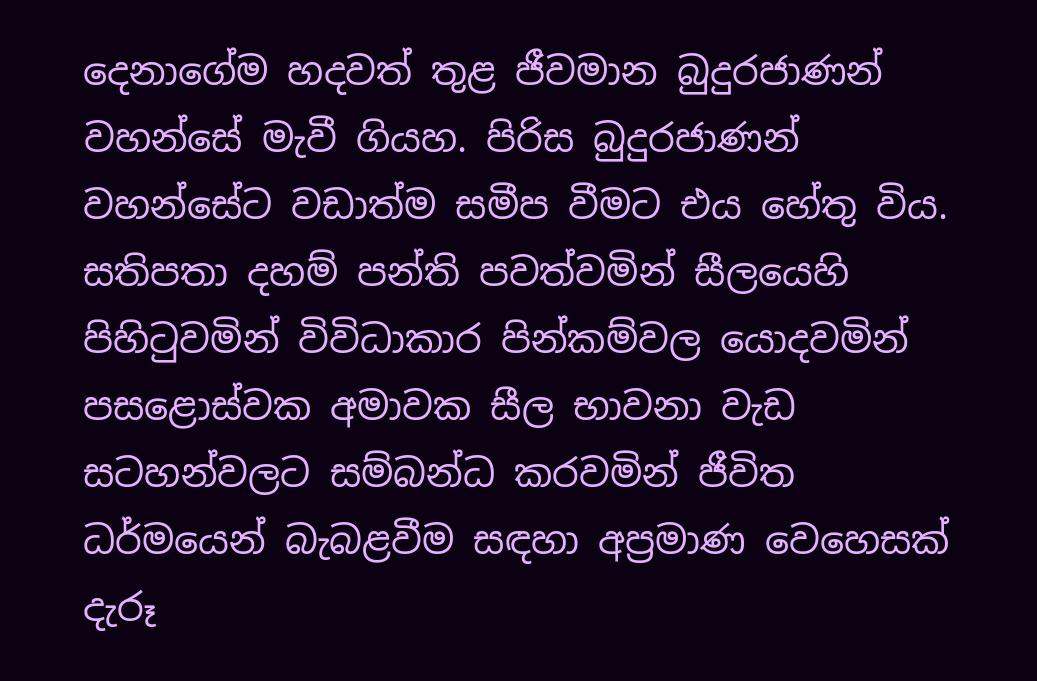දෙනාගේම හදවත් තුළ ජීවමාන බුදුරජාණන් වහන්සේ මැවී ගියහ. පිරිස බුදුරජාණන් වහන්සේට වඩාත්ම සමීප වීමට එය හේතු විය. සතිපතා දහම් පන්ති පවත්වමින් සීලයෙහි පිහිටුවමින් විවිධාකාර පින්කම්වල යොදවමින් පසළොස්වක අමාවක සීල භාවනා වැඩ සටහන්වලට සම්බන්ධ කරවමින් ජීවිත ධර්මයෙන් බැබළවීම සඳහා අප්‍රමාණ වෙහෙසක් දැරූ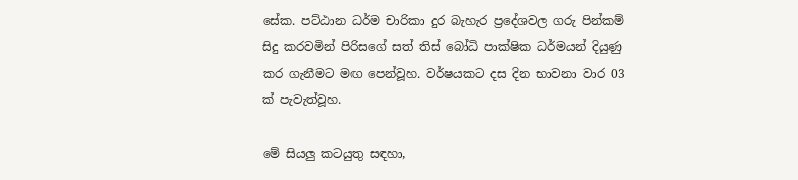සේක. පට්ඨාන ධර්ම චාරිකා දුර බැහැර ප්‍රදේශවල ගරු පින්කම් සිදු කරවමින් පිරිසගේ සත් තිස් බෝධි පාක්ෂික ධර්මයන් දියුණු කර ගැනීමට මඟ පෙන්වූහ. වර්ෂයකට දස දින භාවනා වාර 03 ක් පැවැත්වූහ.

මේ සියලු කටයුතු සඳහා,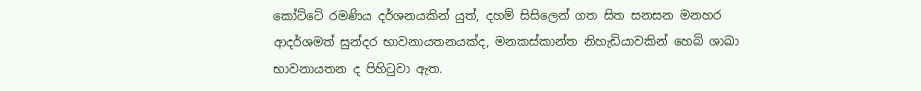කෝට්ටේ රමණිය දර්ශනයකින් යුත්, දහම් සිසිලෙන් ගත සිත සනසන මනහර ආදර්ශමත් සුන්දර භාවනායතනයක්ද, මනකස්කාන්ත නිහැඩියාවකින් හෙබි ශාඛා භාවනායතන ද පිහිටුවා ඇත.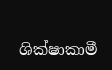ශික්ෂාකාමී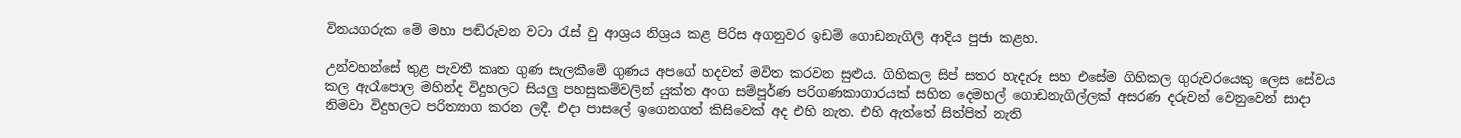විනයගරුක මේ මහා පඬිරුවන වටා රැස් වු ආශ්‍රය නිශ්‍රය කළ පිරිස අගනුවර ඉඩම් ගොඩනැගිලි ආදිය පුජා කළහ.

උන්වහන්සේ තුළ පැවතී කෘත ගුණ සැලකීමේ ගුණය අපගේ හදවත් මවිත කරවන සුළුය. ගිහිකල සිප් සතර හැදැරූ සහ එසේම ගිහිකල ගුරුවරයෙකු ලෙස සේවය කල ඇරෑපොල මහින්ද විදුහලට සියලු පහසුකම්වලින් යුක්ත අංග සම්පූර්ණ පරිගණකාගාරයක් සහිත දෙමහල් ගොඩනැගිල්ලක් අසරණ දරුවන් වෙනුවෙන් සාදා නිමවා විදුහලට පරිත්‍යාග කරන ලදී. එදා පාසලේ ඉගෙනගත් කිසිවෙක් අද එහි නැත. එහි ඇත්තේ සිත්පිත් නැති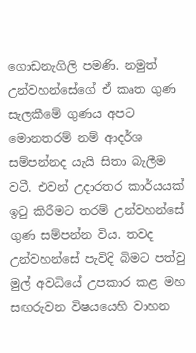ගොඩනැගිලි පමණි. නමුත් උන්වහන්සේගේ ඒ කෘත ගුණ සැලකීමේ ගුණය අපට මොනතරම් නම් ආදර්ශ සම්පන්නද යැයි සිතා බැලීම වටී. එවන් උදාරතර කාර්යයක් ඉටු කිරීමට තරම් උන්වහන්සේ ගුණ සම්පන්න විය. තවද උන්වහන්සේ පැවිදි බිමට පත්වු මුල් අවධියේ උපකාර කළ මහ සඟරුවන විෂයයෙහි වාහන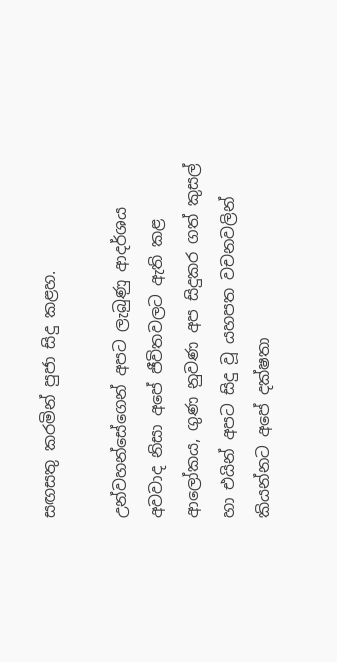සඟසතු කරමින් පුජා සිදු කළහ.

උන්වහන්සේගෙන් අපට ලැබුණු ආදර්ශය අවවාද නිසා අපේ ජීවිතවලට ඇති කළ ආලෝකය, ගුණ නුවණ අප සිදුකර ගත් කුසල් හා එයින් අපට සිදු වූ යහපත වචනවලින් කියන්නට අපේ දක්ෂතා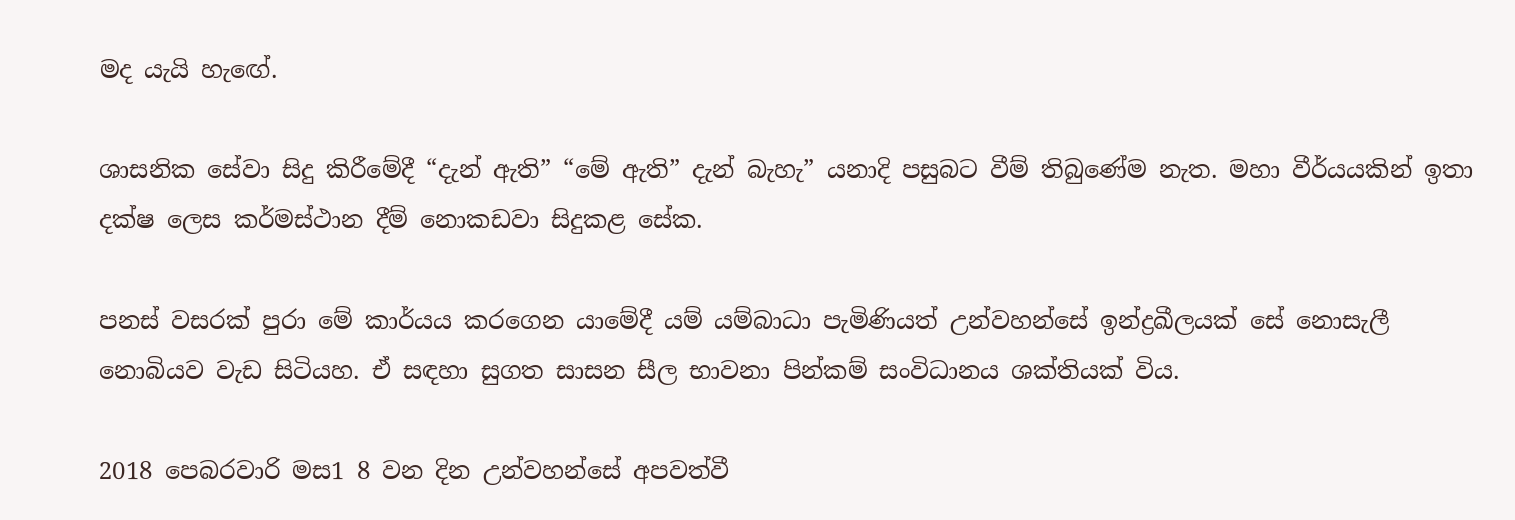මද යැයි හැඟේ.

ශාසනික සේවා සිදු කිරීමේදී “දැන් ඇති” “මේ ඇති” දැන් බැහැ” යනාදි පසුබට වීම් තිබුණේම නැත. මහා වීර්යයකින් ඉතා දක්ෂ ලෙස කර්මස්ථාන දීම් නොකඩවා සිදුකළ සේක.

පනස් වසරක් පුරා මේ කාර්යය කරගෙන යාමේදී යම් යම්බාධා පැමිණියත් උන්වහන්සේ ඉන්ද්‍රඛීලයක් සේ නොසැලී නොබියව වැඩ සිටියහ. ඒ සඳහා සුගත සාසන සීල භාවනා පින්කම් සංවිධානය ශක්තියක් විය.

2018 පෙබරවාරි මස1 8 වන දින උන්වහන්සේ අපවත්වී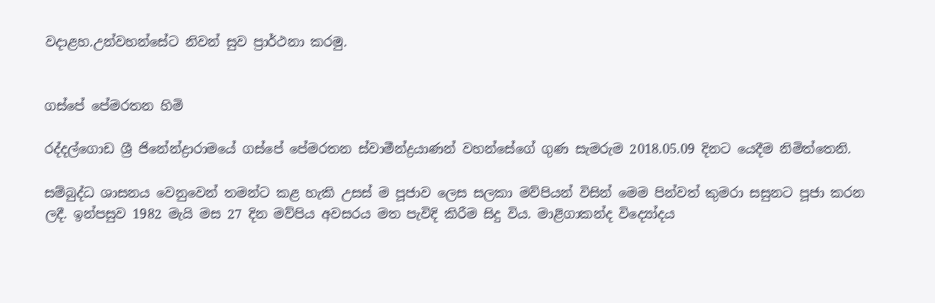වදාළහ.උන්වහන්සේට නිවන් සුව ප්‍රාර්ථනා කරමු.


ගස්පේ පේමරතන හිමි

රද්දල්ගොඩ ශ්‍රී ජිනේන්ද්‍රාරාමයේ ගස්පේ පේමරතන ස්වාමීන්ද්‍රයාණන් වහන්සේගේ ගුණ සැමරුම 2018.05.09 දිනට යෙදීම නිමිත්තෙනි.

සම්බුද්ධ ශාසනය වෙනුවෙන් තමන්ට කළ හැකි උසස් ම පූජාව ලෙස සලකා මව්පියන් විසින් මෙම පින්වත් කුමරා සසුනට පූජා කරන ලදී. ඉන්පසුව 1982 මැයි මස 27 දින මව්පිය අවසරය මත පැවිදි කිරීම සිදු විය. මාළිගාකන්ද විද්‍යෝදය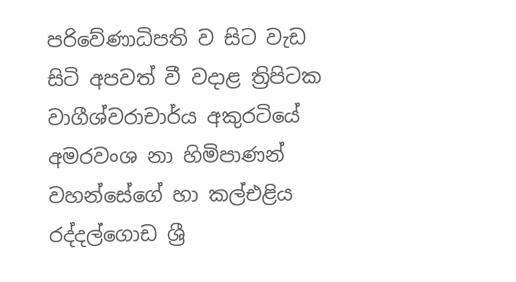පරිවේණාධිපති ව සිට වැඩ සිටි අපවත් වී වදාළ ත්‍රිපිටක වාගීශ්වරාචාර්ය අකුරටියේ අමරවංශ නා හිමිපාණන් වහන්සේගේ හා කල්එළිය රද්දල්ගොඩ ශ්‍රී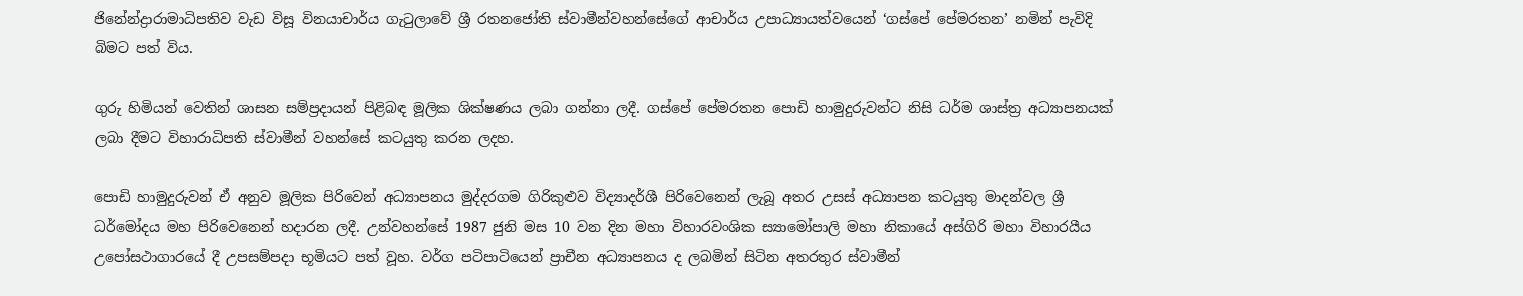ජිනේන්ද්‍රාරාමාධිපතිව වැඩ විසූ විනයාචාර්ය ගැටුලාවේ ශ්‍රී රතනජෝති ස්වාමීන්වහන්සේගේ ආචාර්ය උපාධ්‍යායත්වයෙන් ‘ගස්පේ පේමරතන’ නමින් පැවිදි බිමට පත් විය.

ගුරු හිමියන් වෙතින් ශාසන සම්ප්‍රදායන් පිළිබඳ මූලික ශික්ෂණය ලබා ගන්නා ලදී. ගස්පේ පේමරතන පොඩි හාමුදුරුවන්ට නිසි ධර්ම ශාස්ත්‍ර අධ්‍යාපනයක් ලබා දීමට විහාරාධිපති ස්වාමීන් වහන්සේ කටයුතු කරන ලදහ.

පොඩි හාමුදුරුවන් ඒ අනුව මූලික පිරිවෙන් අධ්‍යාපනය මුද්දරගම ගිරිකුළුව විද්‍යාදර්ශී පිරිවෙනෙන් ලැබූ අතර උසස් අධ්‍යාපන කටයුතු මාදන්වල ශ්‍රී ධර්මෝදය මහ පිරිවෙනෙන් හදාරන ලදී. උන්වහන්සේ 1987 ජුනි මස 10 වන දින මහා විහාරවංශික ස්‍යාමෝපාලි මහා නිකායේ අස්ගිරි මහා විහාරයීය උපෝසථාගාරයේ දී උපසම්පදා භූමියට පත් වූහ. වර්ග පටිපාටියෙන් ප්‍රාචීන අධ්‍යාපනය ද ලබමින් සිටින අතරතුර ස්වාමීන්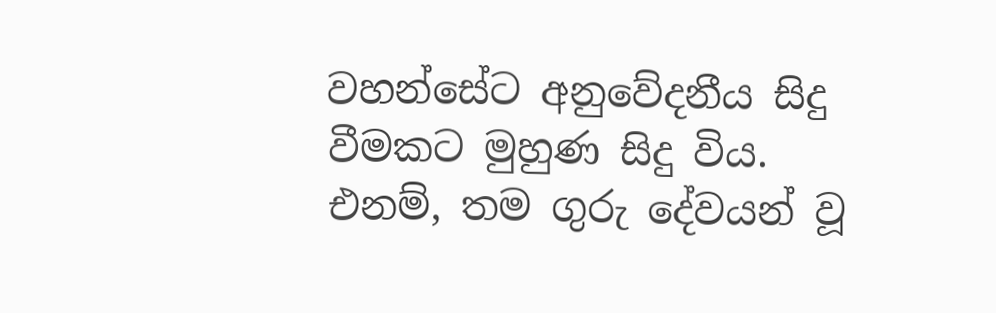වහන්සේට අනුවේදනීය සිදු වීමකට මුහුණ සිදු විය. එනම්, තම ගුරු දේවයන් වූ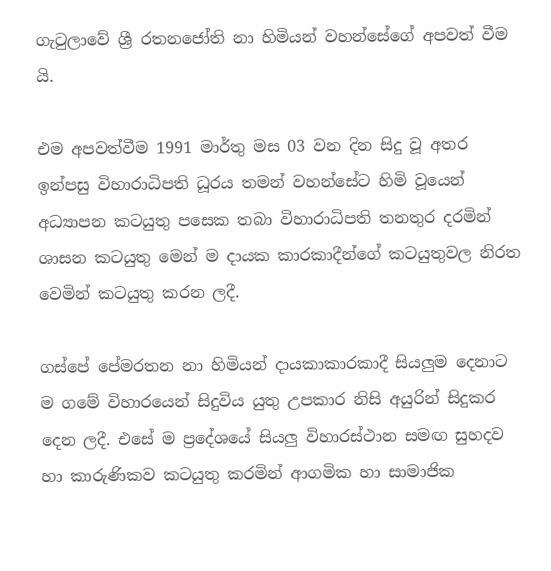ගැටුලාවේ ශ්‍රී රතනජෝති නා හිමියන් වහන්සේගේ අපවත් වීම යි.

එම අපවත්වීම 1991 මාර්තු මස 03 වන දින සිදු වූ අතර ඉන්පසු විහාරාධිපති ධූරය තමන් වහන්සේට හිමි වූයෙන් අධ්‍යාපන කටයුතු පසෙක තබා විහාරාධිපති තනතුර දරමින් ශාසන කටයුතු මෙන් ම දායක කාරකාදීන්ගේ කටයුතුවල නිරත වෙමින් කටයුතු කරන ලදී.

ගස්පේ පේමරතන නා හිමියන් දායකාකාරකාදී සියලුම දෙනාට ම ගමේ විහාරයෙන් සිදුවිය යුතු උපකාර නිසි අයුරින් සිදුකර දෙන ලදී. එසේ ම ප්‍රදේශයේ සියලු විහාරස්ථාන සමඟ සුහදව හා කාරුණිකව කටයුතු කරමින් ආගමික හා සාමාජික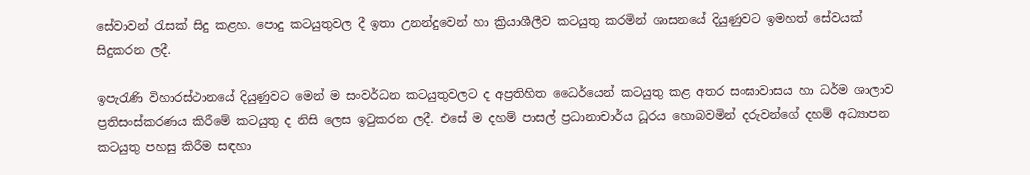සේවාවන් රැසක් සිදු කළහ. පොදු කටයුතුවල දී ඉතා උනන්දුවෙන් හා ක්‍රියාශීලීව කටයුතු කරමින් ශාසනයේ දියුණුවට ඉමහත් සේවයක් සිදුකරන ලදී.

ඉපැරැණි විහාරස්ථානයේ දියුණුවට මෙන් ම සංවර්ධන කටයුතුවලට ද අප්‍රතිහිත ධෛර්යෙන් කටයුතු කළ අතර සංඝාවාසය හා ධර්ම ශාලාව ප්‍රතිසංස්කරණය කිරීමේ කටයුතු ද නිසි ලෙස ඉටුකරන ලදී. එසේ ම දහම් පාසල් ප්‍රධානාචාර්ය ධූරය හොබවමින් දරුවන්ගේ දහම් අධ්‍යාපන කටයුතු පහසු කිරීම සඳහා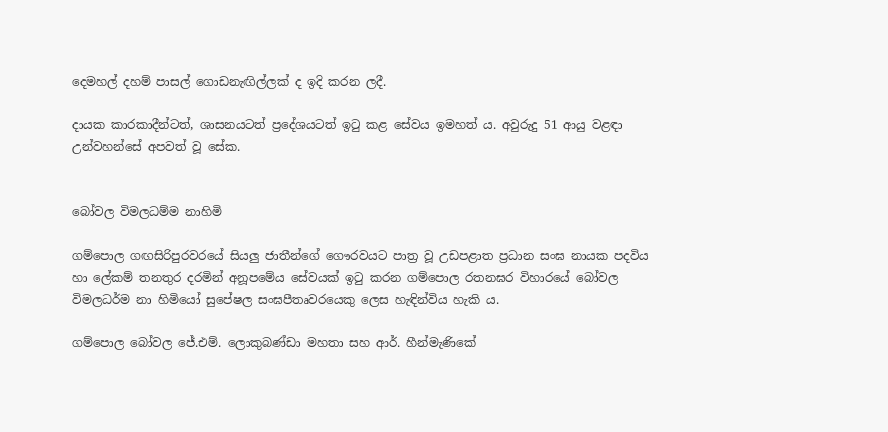දෙමහල් දහම් පාසල් ගොඩනැඟිල්ලක් ද ඉදි කරන ලදී.

දායක කාරකාදීන්ටත්, ශාසනයටත් ප්‍රදේශයටත් ඉටු කළ සේවය ඉමහත් ය. අවුරුදු 51 ආයු වළඳා උන්වහන්සේ අපවත් වූ සේක.


බෝවල විමලධම්ම නාහිමි

ගම්පොල ගඟසිරිපුරවරයේ සියලු ජාතීන්ගේ ගෞරවයට පාත්‍ර වූ උඩපළාත ප්‍රධාන සංඝ නායක පදවිය හා ලේකම් තනතුර දරමින් අනූපමේය සේවයක් ඉටු කරන ගම්පොල රතනඝර විහාරයේ බෝවල විමලධර්ම නා හිමියෝ සුපේෂල සංඝපීතෘවරයෙකු ලෙස හැඳින්විය හැකි ය.

ගම්පොල බෝවල ජේ.එම්. ලොකුබණ්ඩා මහතා සහ ආර්. හීන්මැණිකේ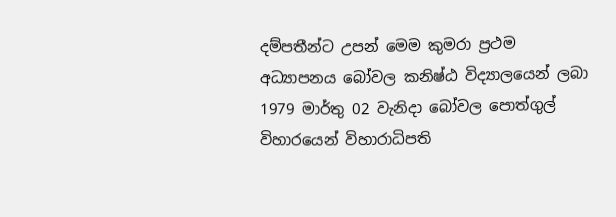දම්පතීන්ට උපන් මෙම කුමරා ප්‍රථම අධ්‍යාපනය බෝවල කනිෂ්ඨ විද්‍යාලයෙන් ලබා 1979 මාර්තු 02 වැනිදා බෝවල පොත්ගුල් විහාරයෙන් විහාරාධිපති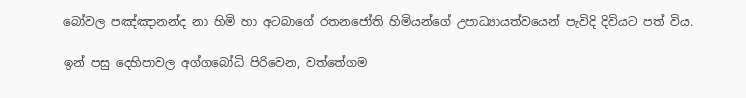බෝවල පඤ්ඤානන්ද නා හිමි හා අටබාගේ රතනජෝති හිමියන්ගේ උපාධ්‍යායත්වයෙන් පැවිදි දිවියට පත් විය.

ඉන් පසු දෙහිපාවල අග්ගබෝධි පිරිවෙන, වත්තේගම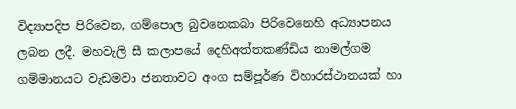විද්‍යාපදිප පිරිවෙන, ගම්පොල බුවනෙකබා පිරිවෙනෙහි අධ්‍යාපනය ලබන ලදී. මහවැලි සී කලාපයේ දෙහිඅත්තකණ්ඩිය නාමල්ගම ගම්මානයට වැඩමවා ජනතාවට අංග සම්පූර්ණ විහාරස්ථානයක් හා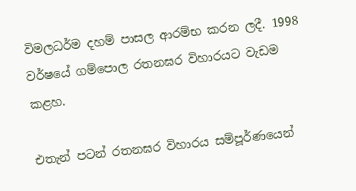විමලධර්ම දහම් පාසල ආරම්භ කරන ලදී. 1998 වර්ෂයේ ගම්පොල රතනඝර විහාරයට වැඩම කළහ.

එතැන් පටන් රතනඝර විහාරය සම්පූර්ණයෙන්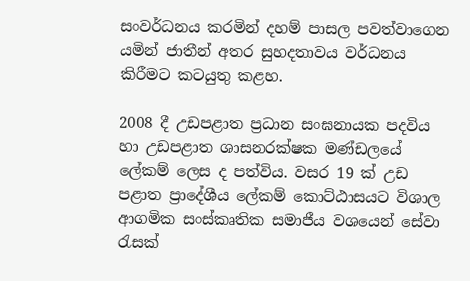සංවර්ධනය කරමින් දහම් පාසල පවත්වාගෙන යමින් ජාතීන් අතර සුහදතාවය වර්ධනය කිරීමට කටයුතු කළහ.

2008 දී උඩපළාත ප්‍රධාන සංඝනායක පදවිය හා උඩපළාත ශාසනරක්ෂක මණ්ඩලයේ ලේකම් ලෙස ද පත්විය. වසර 19 ක් උඩ පළාත ප්‍රාදේශීය ලේකම් කොට්ඨාසයට විශාල ආගමික සංස්කෘතික සමාජීය වශයෙන් සේවා රැසක්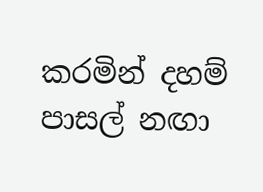කරමින් දහම් පාසල් නඟා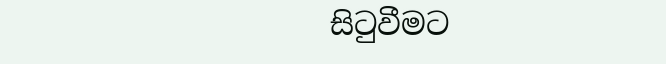සිටුවීමට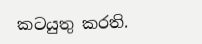කටයුතු කරති.